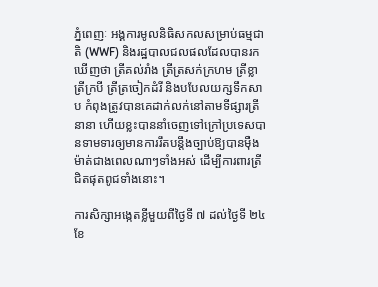ភ្នំពេញៈ អង្គការមូលនិធិសកលសម្រាប់ធម្មជាតិ (WWF) និងរដ្ឋបាលជលផលដែលបានរកឃើញថា ត្រីគល់រាំង ត្រីត្រសក់ក្រហម ត្រីខ្លា ត្រីក្របី ត្រីត្រចៀកដំរី និងបបែលយក្សទឹកសាប កំពុងត្រូវបានគេដាក់លក់នៅតាមទីផ្សារត្រីនានា ហើយខ្លះបាននាំចេញទៅក្រៅប្រទេសបានទាមទារឲ្យមានការរឹតបន្តឹងច្បាប់ឱ្យបានម៉ឺងម៉ាត់ជាងពេលណាៗទាំងអស់ ដើម្បីការពារត្រីជិតផុតពូជទាំងនោះ។

ការសិក្សាអង្កេតខ្លីមួយពីថ្ងៃទី ៧ ដល់ថ្ងៃទី ២៤ ខែ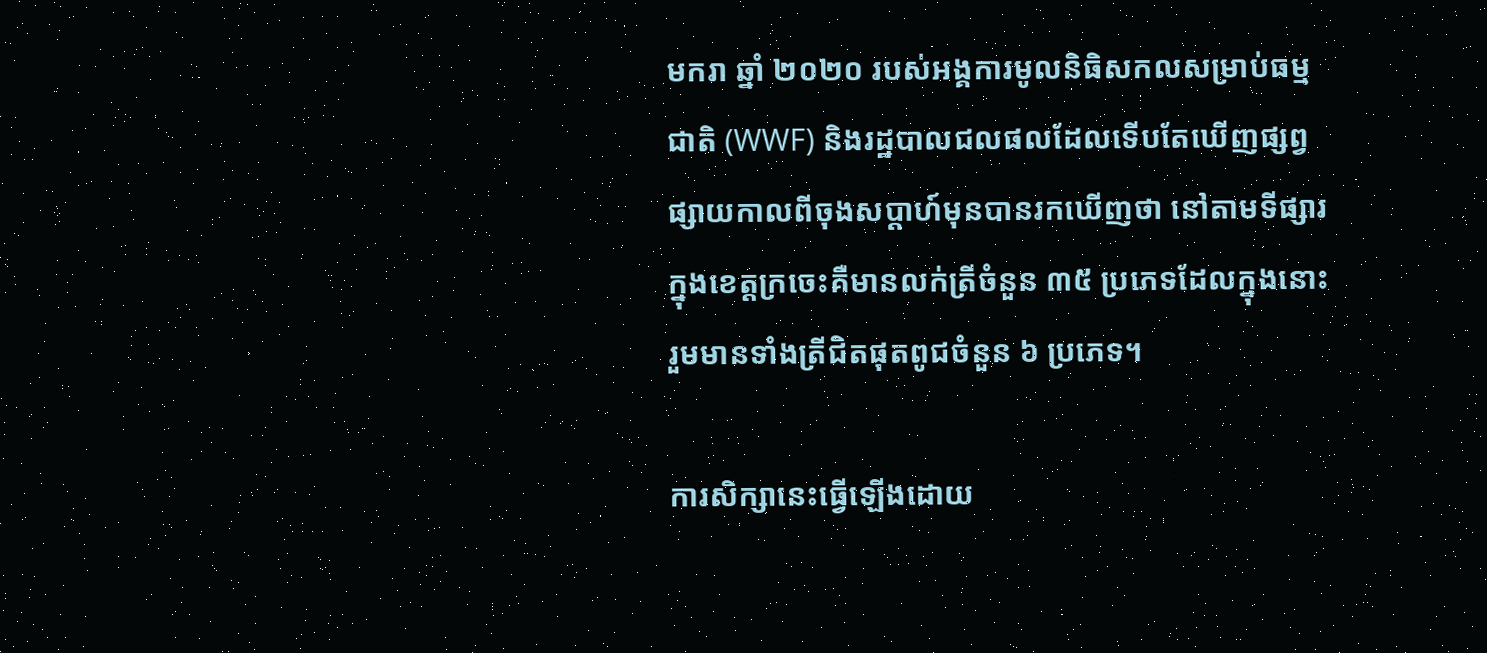មករា ឆ្នាំ ២០២០ របស់អង្គការមូលនិធិសកលសម្រាប់ធម្មជាតិ (WWF) និងរដ្ឋបាលជលផលដែលទើបតែឃើញផ្សព្វផ្សាយកាលពីចុងសប្តាហ៍មុនបានរកឃើញថា នៅតាមទីផ្សារក្នុងខេត្តក្រចេះគឺមានលក់ត្រីចំនួន ៣៥ ប្រភេទដែលក្នុងនោះ រួមមានទាំងត្រីជិតផុតពូជចំនួន ៦ ប្រភេទ។

ការសិក្សានេះធ្វើឡើងដោយ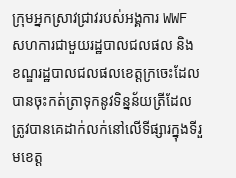ក្រុមអ្នកស្រាវជ្រាវរបស់អង្គការ WWF សហការជាមួយរដ្ឋបាលជលផល និងខណ្ឌរដ្ឋបាលជលផលខេត្តក្រចេះដែលបានចុះកត់ត្រាទុកនូវទិន្នន័យត្រីដែលត្រូវបានគេដាក់លក់នៅលើទីផ្សារក្នុងទីរួមខេត្ត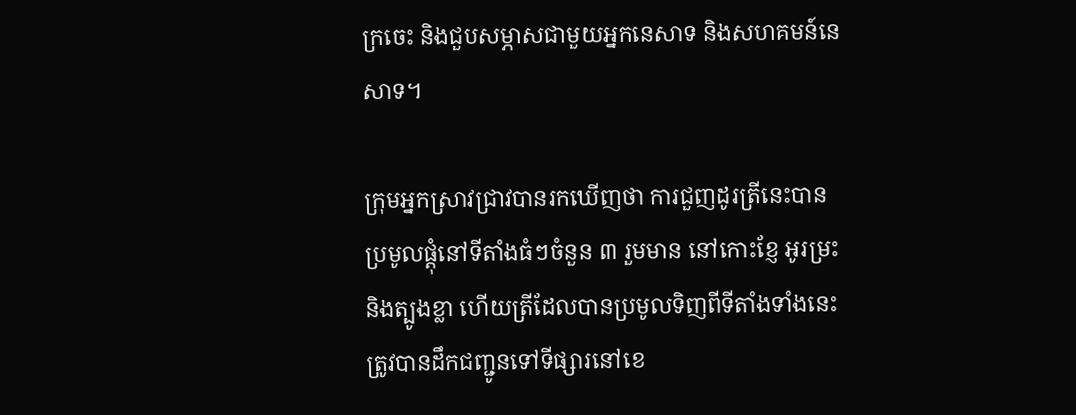ក្រចេះ និងជួបសម្ភាសជាមួយអ្នកនេសាទ និងសហគមន៍នេសាទ។

ក្រុមអ្នកស្រាវជ្រាវបានរកឃើញថា ការជួញដូរត្រីនេះបានប្រមូលផ្តុំនៅទីតាំងធំៗចំនួន ៣ រួមមាន នៅកោះខ្ញែ អូរម្រះ និងត្បូងខ្លា ហើយត្រីដែលបានប្រមូលទិញពីទីតាំងទាំងនេះត្រូវបានដឹកជញ្ជូនទៅទីផ្សារនៅខេ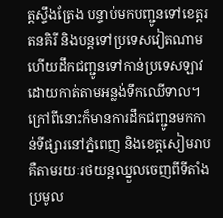ត្តស្ទឹងត្រែង បន្ទាប់មកបញ្ជូនទៅខេត្តរតនគិរី និងបន្តទៅប្រទេសវៀតណាម ហើយដឹកជញ្ជូនទៅកាន់ប្រទេសឡាវដោយកាត់តាមអន្លង់ទឹកឈើទាល។ ក្រៅពីនោះក៏មានការដឹកជញ្ជូនមកកាន់ទីផ្សារនៅភ្នំពេញ និងខេត្តសៀមរាបគឺតាមរយៈរថយន្តឈ្នួលចេញពីទីតាំងប្រមូល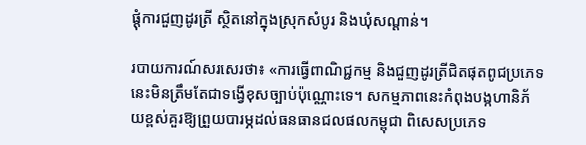ផ្តុំការជួញដូរត្រី ស្ថិតនៅក្នុងស្រុកសំបូរ និងឃុំសណ្តាន់។

របាយការណ៍សរសេរថា៖ «ការធ្វើពាណិជ្ជកម្ម និងជួញដូរត្រីជិតផុតពូជប្រភេទនេះមិនត្រឹមតែជាទង្វើខុសច្បាប់ប៉ុណ្ណោះទេ។ សកម្មភាពនេះកំពុងបង្កហានិភ័យខ្ពស់គួរឱ្យព្រួយបារម្ភដល់ធនធានជលផលកម្ពុជា ពិសេសប្រភេទ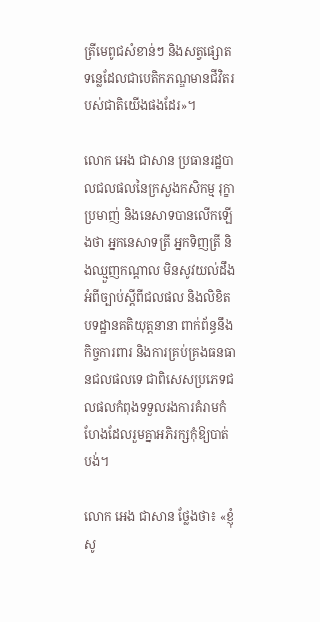ត្រីមេពូជសំខាន់ៗ និងសត្វផ្សោតទន្លេដែលជាបេតិកភណ្ឌមានជីវិតរបស់ជាតិយើងផងដែរ»។

លោក អេង ជាសាន ប្រធានរដ្ឋបាលជលផលនៃក្រសួងកសិកម្ម រុក្ខាប្រមាញ់ និងនេសាទបានលើកឡើងថា អ្នកនេសាទត្រី អ្នកទិញត្រី និងឈ្មួញកណ្តាល មិនសូវយល់ដឹងអំពីច្បាប់ស្តីពីជលផល និងលិខិតបទដ្ឋានគតិយុត្តនានា ពាក់ព័ន្ធនឹងកិច្ចការពារ និងការគ្រប់គ្រងធនធានជលផលទេ ជាពិសេសប្រភេទជលផលកំពុងទទួលរងការគំរាមកំហែងដែលរួមគ្នាអភិរក្សកុំឱ្យបាត់បង់។

លោក អេង ជាសាន ថ្លែងថា៖ «ខ្ញុំសូ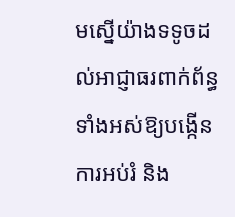មស្នើយ៉ាងទទូចដល់អាជ្ញាធរពាក់ព័ន្ធទាំងអស់ឱ្យបង្កើនការអប់រំ និង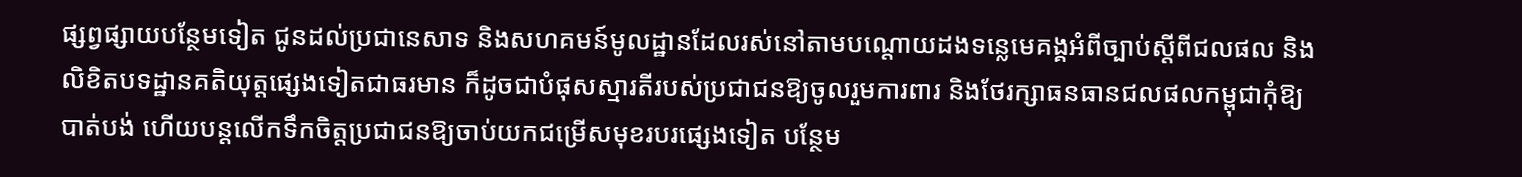ផ្សព្វផ្សាយបន្ថែមទៀត ជូនដល់ប្រជានេសាទ និងសហគមន៍មូលដ្ឋានដែលរស់នៅតាមបណ្តោយដងទន្លេមេគង្គអំពីច្បាប់ស្តីពីជលផល និងលិខិតបទដ្ឋានគតិយុត្តផ្សេងទៀតជាធរមាន ក៏ដូចជាបំផុសស្មារតីរបស់ប្រជាជនឱ្យចូលរួមការពារ និងថែរក្សាធនធានជលផលកម្ពុជាកុំឱ្យបាត់បង់ ហើយបន្តលើកទឹកចិត្តប្រជាជនឱ្យចាប់យកជម្រើសមុខរបរផ្សេងទៀត បន្ថែម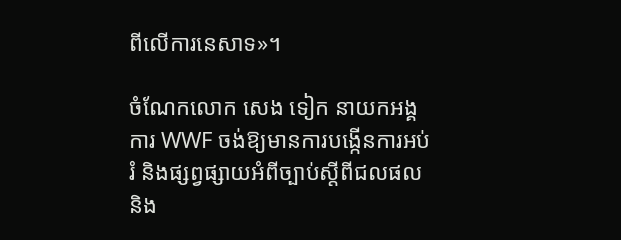ពីលើការនេសាទ»។

ចំណែកលោក សេង ទៀក នាយកអង្គការ WWF ចង់ឱ្យមានការបង្កើនការអប់រំ និងផ្សព្វផ្សាយអំពីច្បាប់ស្តីពីជលផល និង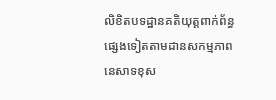លិខិតបទដ្ឋានគតិយុត្តពាក់ព័ន្ធផ្សេងទៀតតាមដានសកម្មភាពនេសាទខុស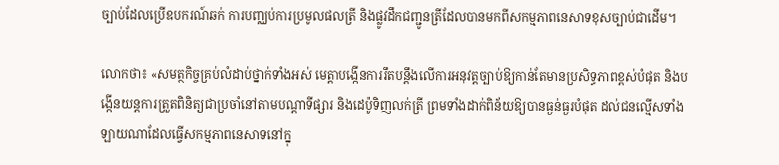ច្បាប់ដែលប្រើឧបករណ៍ឆក់ ការបញ្ឈប់ការប្រមូលផលត្រី និងផ្លូវដឹកជញ្ជូនត្រីដែលបានមកពីសកម្មភាពនេសាទខុសច្បាប់ជាដើម។

លោកថា៖ «សមត្ថកិច្ចគ្រប់លំដាប់ថ្នាក់ទាំងអស់ មេត្តាបង្កើនការរឹតបន្តឹងលើការអនុវត្តច្បាប់ឱ្យកាន់តែមានប្រសិទ្ធភាពខ្ពស់បំផុត និងបង្កើនយន្តការត្រួតពិនិត្យជាប្រចាំនៅតាមបណ្តាទីផ្សារ និងដេប៉ូទិញលក់ត្រី ព្រមទាំងដាក់ពិន័យឱ្យបានធ្ងន់ធ្ងរបំផុត ដល់ជនល្មើសទាំងឡាយណាដែលធ្វើសកម្មភាពនេសាទនៅក្នុ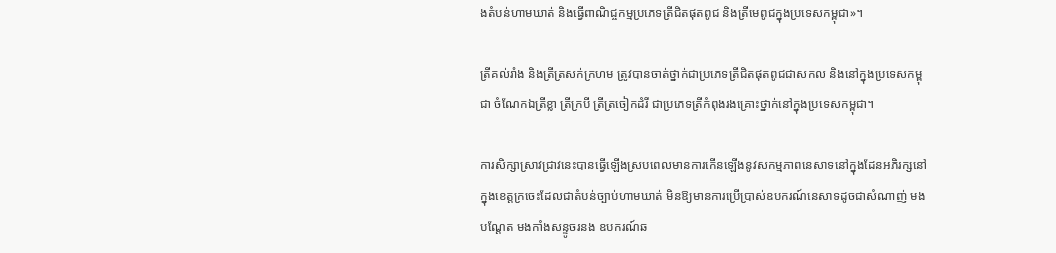ងតំបន់ហាមឃាត់ និងធ្វើពាណិជ្ចកម្មប្រភេទត្រីជិតផុតពូជ និងត្រីមេពូជក្នុងប្រទេសកម្ពុជា»។

ត្រីគល់រាំង និងត្រីត្រសក់ក្រហម ត្រូវបានចាត់ថ្នាក់ជាប្រភេទត្រីជិតផុតពូជជាសកល និងនៅក្នុងប្រទេសកម្ពុជា ចំណែកឯត្រីខ្លា ត្រីក្របី ត្រីត្រចៀកដំរី ជាប្រភេទត្រីកំពុងរងគ្រោះថ្នាក់នៅក្នុងប្រទេសកម្ពុជា។

ការសិក្សាស្រាវជ្រាវនេះបានធ្វើឡើងស្របពេលមានការកើនឡើងនូវសកម្មភាពនេសាទនៅក្នុងដែនអភិរក្សនៅក្នុងខេត្តក្រចេះដែលជាតំបន់ច្បាប់ហាមឃាត់ មិនឱ្យមានការប្រើប្រាស់ឧបករណ៍នេសាទដូចជាសំណាញ់ មងបណ្តែត មងកាំងសន្ទូចរនង ឧបករណ៍ឆ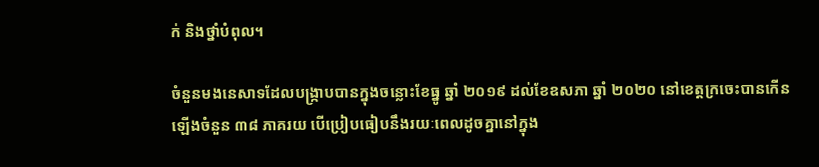ក់ និងថ្នាំបំពុល។

ចំនួនមងនេសាទដែលបង្ក្រាបបានក្នុងចន្លោះខែធ្នូ ឆ្នាំ ២០១៩ ដល់ខែឧសភា ឆ្នាំ ២០២០ នៅខេត្តក្រចេះបានកើនឡើងចំនួន ៣៨ ភាគរយ បើប្រៀបធៀបនឹងរយៈពេលដូចគ្នានៅក្នុង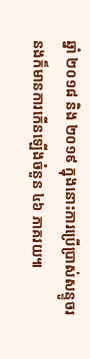ឆ្នាំ ២០១៨ និង ២០១៩ ក្នុងនោះការប្រើប្រាស់សន្ទូចរនងក៏មានការកើនឡើងចំនួន ៤៦ ភាគរយ៕